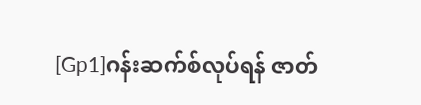[Gp1]ဂန်းဆက်စ်လုပ်ရန် ဇာတ်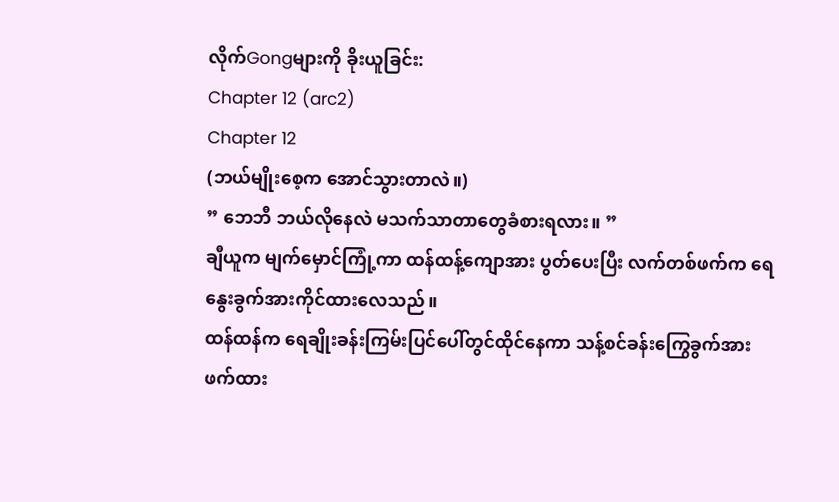လိုက်Gongများကို ခိုးယူခြင်း:
Chapter 12 (arc2)
Chapter 12
(ဘယ်မျိုးစေ့က အောင်သွားတာလဲ။)
” ဘေဘီ ဘယ်လိုနေလဲ မသက်သာတာတွေခံစားရလား။ ”
ချီယူက မျက်မှောင်ကြုံ့ကာ ထန်ထန့်ကျောအား ပွတ်ပေးပြီး လက်တစ်ဖက်က ရေနွေးခွက်အားကိုင်ထားလေသည်။
ထန်ထန်က ရေချိုးခန်းကြမ်းပြင်ပေါ်တွင်ထိုင်နေကာ သန့်စင်ခန်းကြွေခွက်အား ဖက်ထား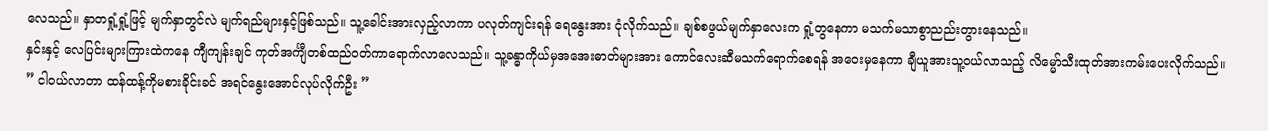လေသည်။ နှာတရှုံ့ရှုံ့ဖြင့် မျက်နှာတွင်လဲ မျက်ရည်များနှင့်ဖြစ်သည်။ သူ့ခေါင်းအားလှည့်လာကာ ပလုတ်ကျင်းရန် ရေနွေးအား ငုံလိုက်သည်။ ချစ်စဖွယ်မျက်နှာလေးက ရှုံ့တွနေကာ မသက်မသာစွာညည်းတွားနေသည်။
နှင်းနှင့် လေပြင်းများကြားထဲကနေ ကျီကျန်းချင် ကုတ်အင်္ကျီတစ်ထည်ဝတ်ကာရောက်လာလေသည်။ သူ့ခန္ဓာကိုယ်မှအအေးဓာတ်များအား ကောင်လေးဆီမသက်ရောက်စေရန် အဝေးမှနေကာ ချီယူအားသူ့ဝယ်လာသည့် လိမ္မော်သီးထုတ်အားကမ်းပေးလိုက်သည်။
” ငါဝယ်လာတာ ထန်ထန့်ကိုမစားခိုင်းခင် အရင်နွေးအောင်လုပ်လိုက်ဦး ”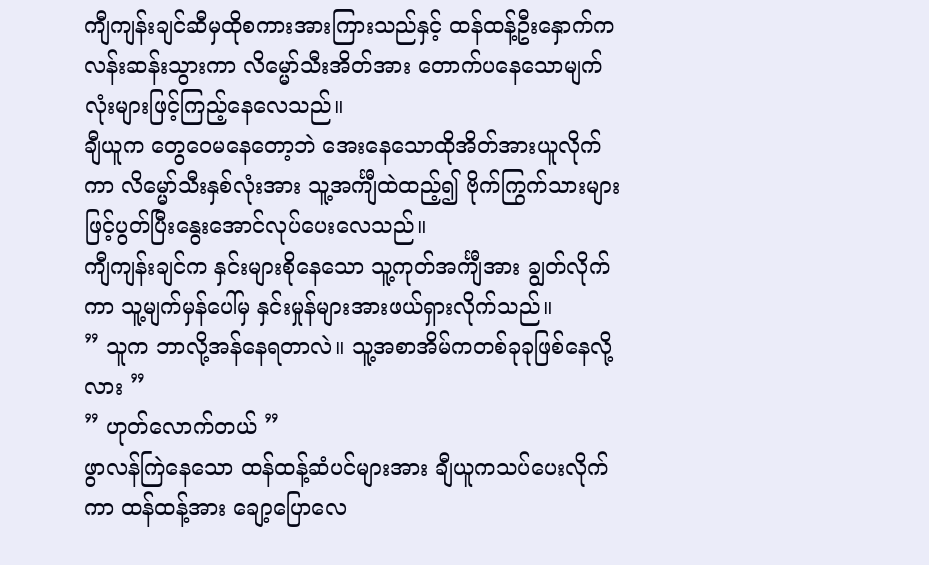ကျီကျန်းချင်ဆီမှထိုစကားအားကြားသည်နှင့် ထန်ထန့်ဦးနှောက်က လန်းဆန်းသွားကာ လိမ္မော်သီးအိတ်အား တောက်ပနေသောမျက်လုံးများဖြင့်ကြည့်နေလေသည်။
ချီယူက တွေဝေမနေတော့ဘဲ အေးနေသောထိုအိတ်အားယူလိုက်ကာ လိမ္မော်သီးနှစ်လုံးအား သူ့အင်္ကျီထဲထည့်၍ ဗိုက်ကြွက်သားများဖြင့်ပွတ်ပြီးနွေးအောင်လုပ်ပေးလေသည်။
ကျီကျန်းချင်က နှင်းများစိုနေသော သူ့ကုတ်အင်္ကျီအား ချွတ်လိုက်ကာ သူ့မျက်မှန်ပေါ်မှ နှင်းမှုန်များအားဖယ်ရှားလိုက်သည်။
” သူက ဘာလို့အန်နေရတာလဲ။ သူ့အစာအိမ်ကတစ်ခုခုဖြစ်နေလို့လား ”
” ဟုတ်လောက်တယ် ”
ဖွာလန်ကြဲနေသော ထန်ထန့်ဆံပင်များအား ချီယူကသပ်ပေးလိုက်ကာ ထန်ထန့်အား ချော့ပြောလေ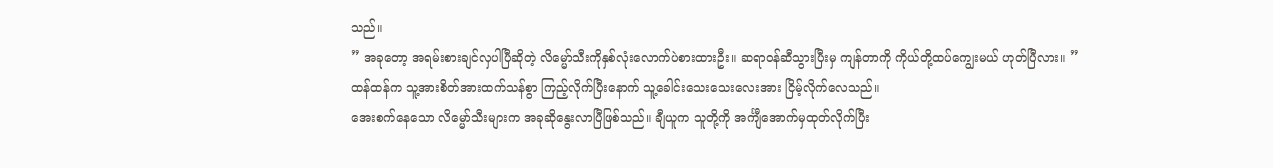သည်။
” အခုတော့ အရမ်းစားချင်လှပါပြီဆိုတဲ့ လိမ္မော်သီးကိုနှစ်လုံးလောက်ပဲစားထားဦး။ ဆရာဝန်ဆီသွားပြီးမှ ကျန်တာကို ကိုယ်တို့ထပ်ကျွေးမယ် ဟုတ်ပြီလား။ ”
ထန်ထန်က သူ့အားစိတ်အားထက်သန်စွာ ကြည့်လိုက်ပြီးနောက် သူ့ခေါင်းသေးသေးလေးအား ငြိမ့်လိုက်လေသည်။
အေးစက်နေသော လိမ္မော်သီးများက အခုဆိုနွေးလာပြီဖြစ်သည်။ ချီယူက သူတို့ကို အင်္ကျီအောက်မှထုတ်လိုက်ပြီး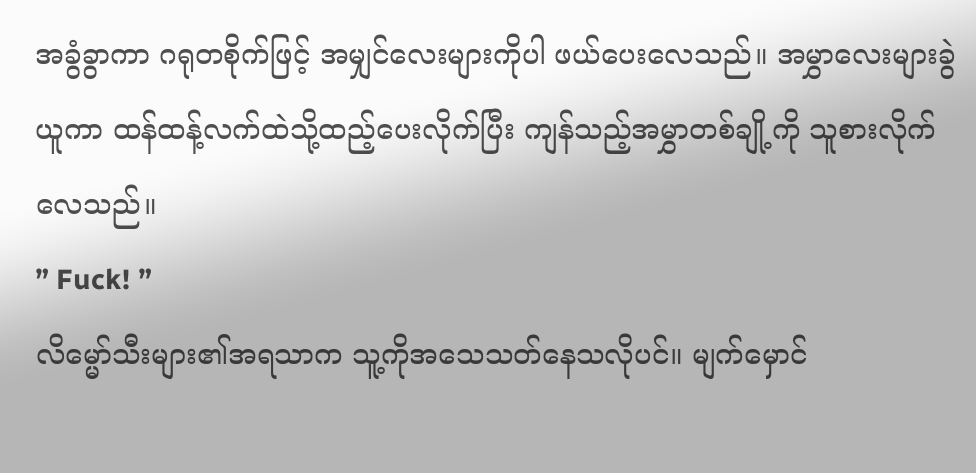အခွံခွာကာ ဂရုတစိုက်ဖြင့် အမျှင်လေးများကိုပါ ဖယ်ပေးလေသည်။ အမွှာလေးများခွဲယူကာ ထန်ထန့်လက်ထဲသို့ထည့်ပေးလိုက်ပြီး ကျန်သည့်အမွှာတစ်ချို့ကို သူစားလိုက်လေသည်။
” Fuck! ”
လိမ္မော်သီးများ၏အရသာက သူ့ကိုအသေသတ်နေသလိုပင်။ မျက်မှောင်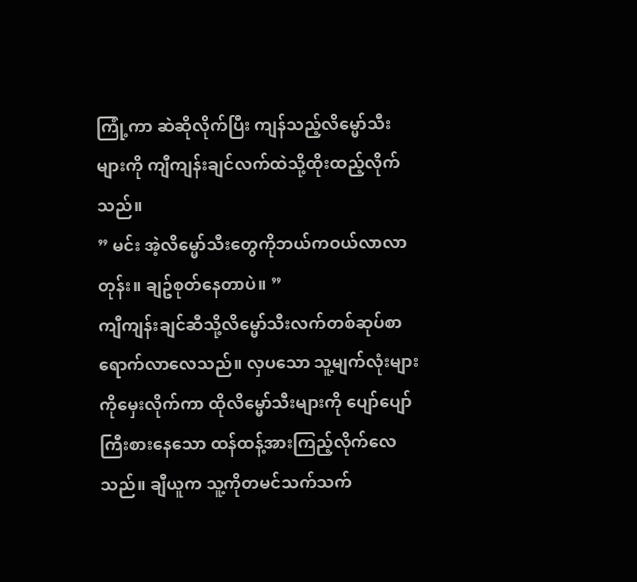ကြုံ့ကာ ဆဲဆိုလိုက်ပြီး ကျန်သည့်လိမ္မော်သီးများကို ကျီကျန်းချင်လက်ထဲသို့ထိုးထည့်လိုက်သည်။
” မင်း အဲ့လိမ္မော်သီးတွေကိုဘယ်ကဝယ်လာလာတုန်း။ ချဥ်စုတ်နေတာပဲ။ ”
ကျီကျန်းချင်ဆီသို့လိမ္မော်သီးလက်တစ်ဆုပ်စာရောက်လာလေသည်။ လှပသော သူ့မျက်လုံးများကိုမှေးလိုက်ကာ ထိုလိမ္မော်သီးများကို ပျော်ပျော်ကြီးစားနေသော ထန်ထန့်အားကြည့်လိုက်လေသည်။ ချီယူက သူ့ကိုတမင်သက်သက်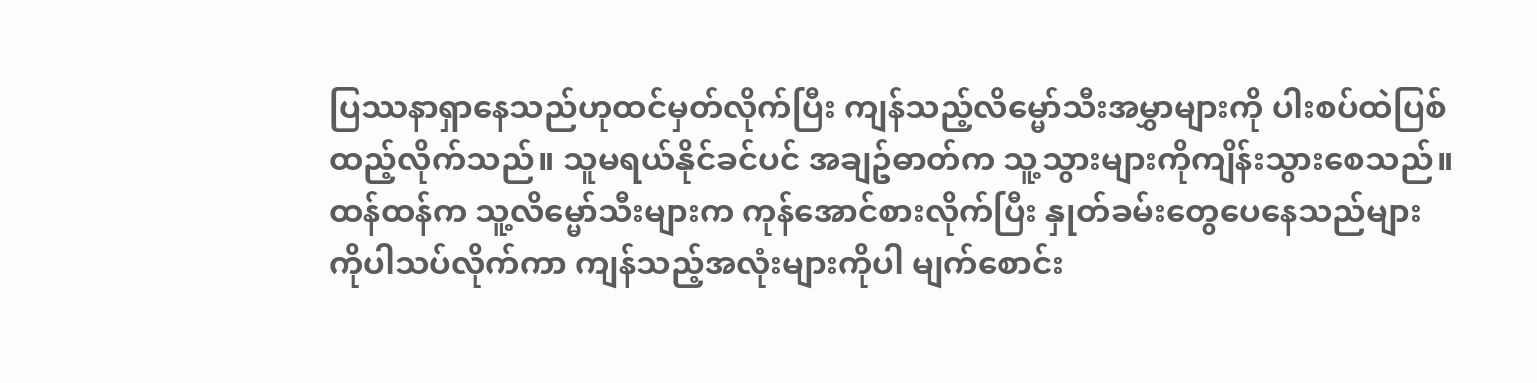ပြဿနာရှာနေသည်ဟုထင်မှတ်လိုက်ပြီး ကျန်သည့်လိမ္မော်သီးအမွှာများကို ပါးစပ်ထဲပြစ်ထည့်လိုက်သည်။ သူမရယ်နိုင်ခင်ပင် အချဥ်ဓာတ်က သူ့သွားများကိုကျိန်းသွားစေသည်။
ထန်ထန်က သူ့လိမ္မော်သီးများက ကုန်အောင်စားလိုက်ပြီး နှုတ်ခမ်းတွေပေနေသည်များကိုပါသပ်လိုက်ကာ ကျန်သည့်အလုံးများကိုပါ မျက်စောင်း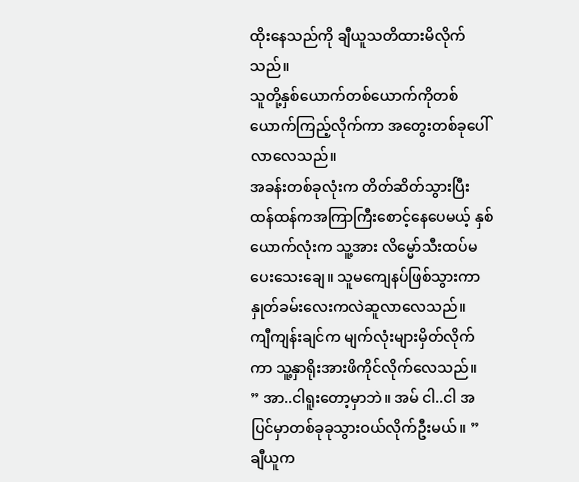ထိုးနေသည်ကို ချီယူသတိထားမိလိုက်သည်။
သူတို့နှစ်ယောက်တစ်ယောက်ကိုတစ်ယောက်ကြည့်လိုက်ကာ အတွေးတစ်ခုပေါ်လာလေသည်။
အခန်းတစ်ခုလုံးက တိတ်ဆိတ်သွားပြီး ထန်ထန်ကအကြာကြီးစောင့်နေပေမယ့် နှစ်ယောက်လုံးက သူ့အား လိမ္မော်သီးထပ်မပေးသေးချေ။ သူမကျေနပ်ဖြစ်သွားကာ နှုတ်ခမ်းလေးကလဲဆူလာလေသည်။
ကျီကျန်းချင်က မျက်လုံးများမှိတ်လိုက်ကာ သူ့နှာရိုးအားဖိကိုင်လိုက်လေသည်။
” အာ..ငါရူးတော့မှာဘဲ။ အမ် ငါ..ငါ အပြင်မှာတစ်ခုခုသွားဝယ်လိုက်ဦးမယ်။ ”
ချီယူက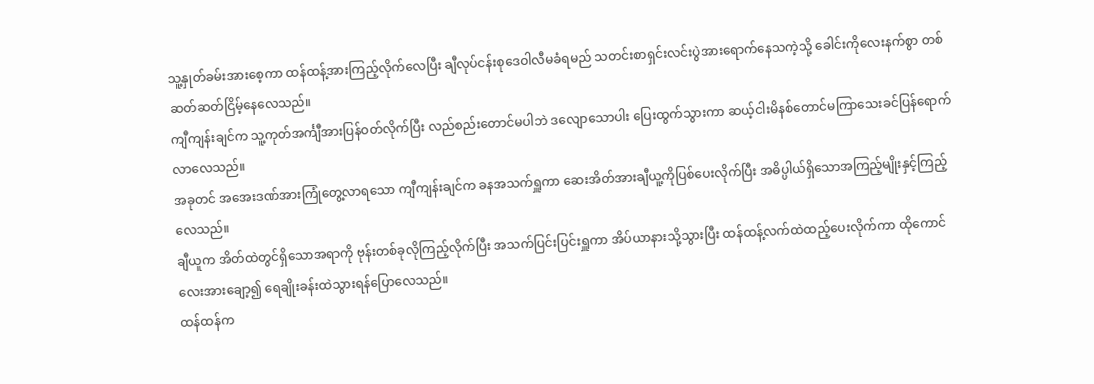သူ့နှုတ်ခမ်းအားစေ့ကာ ထန်ထန့်အားကြည့်လိုက်လေပြီး ချီလုပ်ငန်းစုဒေဝါလီမခံရမည် သတင်းစာရှင်းလင်းပွဲအားရောက်နေသကဲ့သို့ ခေါင်းကိုလေးနက်စွာ တစ်ဆတ်ဆတ်ငြိမ့်နေလေသည်။
ကျီကျန်းချင်က သူ့ကုတ်အင်္ကျီအားပြန်ဝတ်လိုက်ပြီး လည်စည်းတောင်မပါဘဲ ဒလျောသောပါး ပြေးထွက်သွားကာ ဆယ့်ငါးမိနစ်တောင်မကြာသေးခင်ပြန်ရောက်လာလေသည်။
အခုတင် အအေးဒဏ်အားကြုံတွေ့လာရသော ကျီကျန်းချင်က ခနအသက်ရှူကာ ဆေးအိတ်အားချီယူ့ကိုပြစ်ပေးလိုက်ပြီး အဓိပ္ပါယ်ရှိသောအကြည့်မျိုးနှင့်ကြည့်လေသည်။
ချီယူက အိတ်ထဲတွင်ရှိသောအရာကို ဗုန်းတစ်ခုလိုကြည့်လိုက်ပြီး အသက်ပြင်းပြင်းရှူကာ အိပ်ယာနားသို့သွားပြီး ထန်ထန့်လက်ထဲထည့်ပေးလိုက်ကာ ထိုကောင်လေးအားချော့၍ ရေချိုးခန်းထဲသွားရန်ပြောလေသည်။
ထန်ထန်က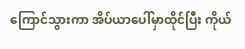ကြောင်သွားကာ အိပ်ယာပေါ်မှာထိုင်ပြီး ကိုယ်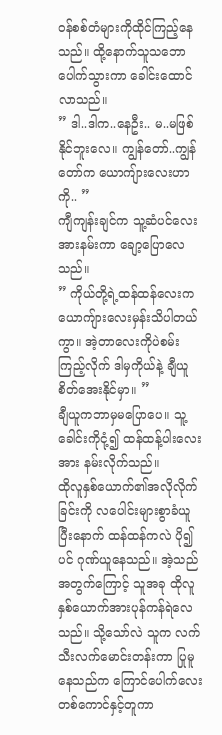ဝန်စစ်တံများကိုထိုင်ကြည့်နေသည်။ ထို့နောက်သူသဘောပေါက်သွားကာ ခေါင်းထောင်လာသည်။
” ဒါ..ဒါက..နေဦး.. မ..မဖြစ်နိုင်ဘူးလေ။ ကျွန်တော်..ကျွန်တော်က ယောကျ်ားလေးဟာကို.. ”
ကျီကျန်းချင်က သူ့ဆံပင်လေးအားနမ်းကာ ချော့ပြောလေသည်။
” ကိုယ်တို့ရဲ့ထန်ထန်လေးက ယောကျ်ားလေးမှန်းသိပါတယ်ကွာ။ အဲ့တာလေးကိုပဲစမ်းကြည့်လိုက် ဒါမှကိုယ်နဲ့ ချီယူစိတ်အေးနိုင်မှာ။ ”
ချီယူကဘာမှမပြောပေ။ သူ့ခေါင်းကိုငုံ့၍ ထန်ထန့်ပါးလေးအား နမ်းလိုက်သည်။
ထိုလူနှစ်ယောက်၏အလိုလိုက်ခြင်းကို လပေါင်းများစွာခံယူပြီးနောက် ထန်ထန်ကလဲ ပို၍ပင် ဂုဏ်ယူနေသည်။ အဲ့သည်အတွက်ကြောင့် သူအခု ထိုလူနှစ်ယောက်အားပုန်ကန်ရဲလေသည်။ သို့သော်လဲ သူက လက်သီးလက်မောင်းတန်းကာ ပြုမူနေသည်က ကြောင်ပေါက်လေးတစ်ကောင်နှင့်တူကာ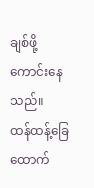ချစ်ဖို့ကောင်းနေသည်။
ထန်ထန့်ခြေထောက်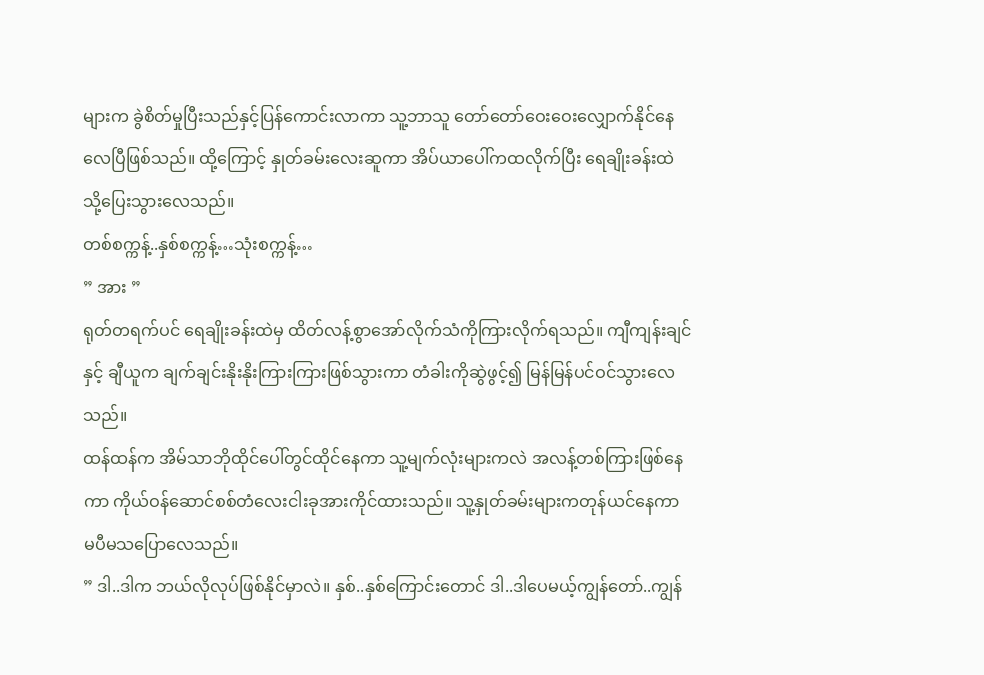များက ခွဲစိတ်မှုပြီးသည်နှင့်ပြန်ကောင်းလာကာ သူ့ဘာသူ တော်တော်ဝေးဝေးလျှောက်နိုင်နေလေပြီဖြစ်သည်။ ထို့ကြောင့် နှုတ်ခမ်းလေးဆူကာ အိပ်ယာပေါ်ကထလိုက်ပြီး ရေချိုးခန်းထဲသို့ပြေးသွားလေသည်။
တစ်စက္ကန့်..နှစ်စက္ကန့်…သုံးစက္ကန့်…
” အား ”
ရုတ်တရက်ပင် ရေချိုးခန်းထဲမှ ထိတ်လန့်စွာအော်လိုက်သံကိုကြားလိုက်ရသည်။ ကျီကျန်းချင်နှင့် ချီယူက ချက်ချင်းနိုးနိုးကြားကြားဖြစ်သွားကာ တံခါးကိုဆွဲဖွင့်၍ မြန်မြန်ပင်ဝင်သွားလေသည်။
ထန်ထန်က အိမ်သာဘိုထိုင်ပေါ်တွင်ထိုင်နေကာ သူ့မျက်လုံးများကလဲ အလန့်တစ်ကြားဖြစ်နေကာ ကိုယ်ဝန်ဆောင်စစ်တံလေးငါးခုအားကိုင်ထားသည်။ သူ့နှုတ်ခမ်းများကတုန်ယင်နေကာ မပီမသပြောလေသည်။
” ဒါ..ဒါက ဘယ်လိုလုပ်ဖြစ်နိုင်မှာလဲ။ နှစ်..နှစ်ကြောင်းတောင် ဒါ..ဒါပေမယ့်ကျွန်တော်..ကျွန်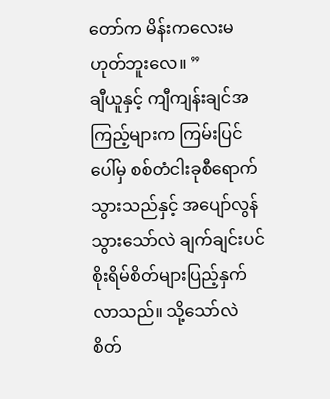တော်က မိန်းကလေးမဟုတ်ဘူးလေ။ ”
ချီယူနှင့် ကျီကျန်းချင်အကြည့်များက ကြမ်းပြင်ပေါ်မှ စစ်တံငါးခုစီရောက်သွားသည်နှင့် အပျော်လွန်သွားသော်လဲ ချက်ချင်းပင်စိုးရိမ်စိတ်များပြည့်နှက်လာသည်။ သို့သော်လဲ စိတ်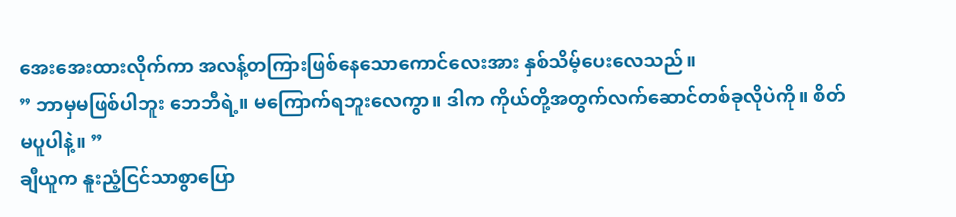အေးအေးထားလိုက်ကာ အလန့်တကြားဖြစ်နေသောကောင်လေးအား နှစ်သိမ့်ပေးလေသည်။
” ဘာမှမဖြစ်ပါဘူး ဘေဘီရဲ့။ မကြောက်ရဘူးလေကွာ။ ဒါက ကိုယ်တို့အတွက်လက်ဆောင်တစ်ခုလိုပဲကို။ စိတ်မပူပါနဲ့။ ”
ချီယူက နူးညံ့ငြင်သာစွာပြော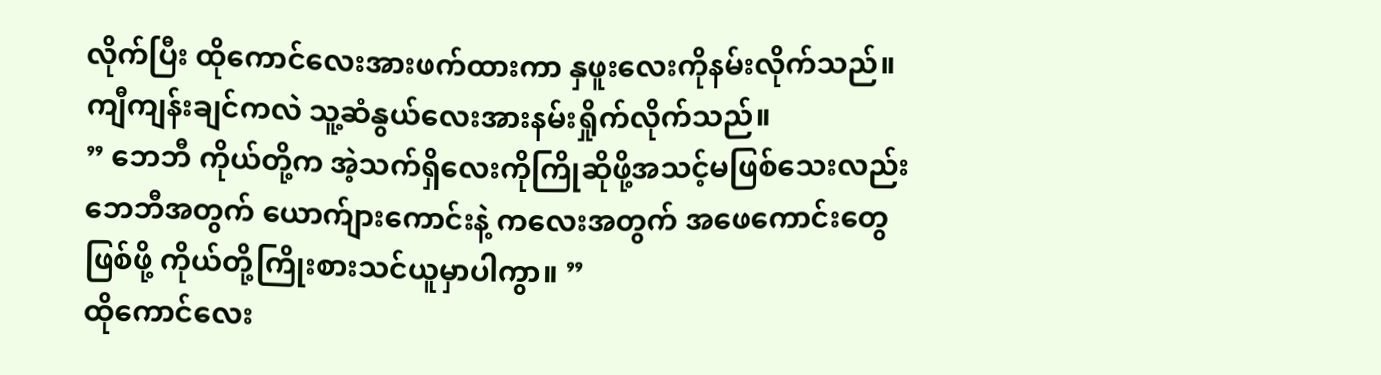လိုက်ပြီး ထိုကောင်လေးအားဖက်ထားကာ နှဖူးလေးကိုနမ်းလိုက်သည်။
ကျီကျန်းချင်ကလဲ သူ့ဆံနွယ်လေးအားနမ်းရှိုက်လိုက်သည်။
” ဘေဘီ ကိုယ်တို့က အဲ့သက်ရှိလေးကိုကြိုဆိုဖို့အသင့်မဖြစ်သေးလည်း ဘေဘီအတွက် ယောက်ျားကောင်းနဲ့ ကလေးအတွက် အဖေကောင်းတွေဖြစ်ဖို့ ကိုယ်တို့ကြိုးစားသင်ယူမှာပါကွာ။ ”
ထိုကောင်လေး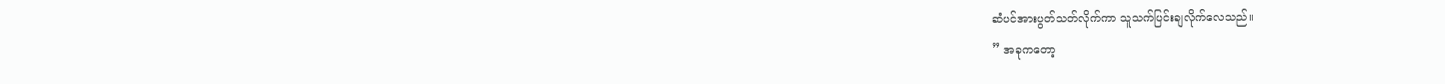ဆံပင်အားပွတ်သတ်လိုက်ကာ သူသက်ပြင်းချလိုက်လေသည်။
” အခုကတော့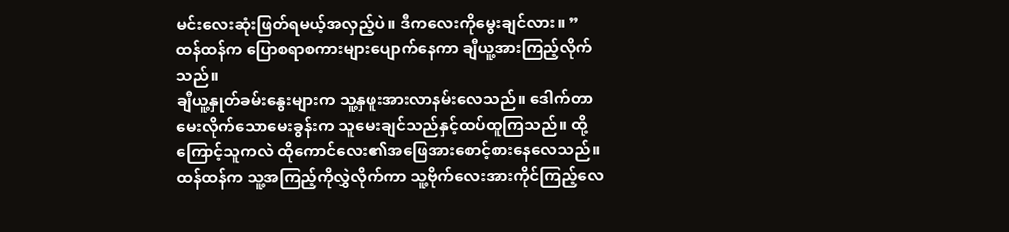မင်းလေးဆုံးဖြတ်ရမယ့်အလှည့်ပဲ။ ဒီကလေးကိုမွေးချင်လား။ ”
ထန်ထန်က ပြောစရာစကားများပျောက်နေကာ ချီယူ့အားကြည့်လိုက်သည်။
ချီယူ့နှုတ်ခမ်းနွေးများက သူ့နှဖူးအားလာနမ်းလေသည်။ ဒေါက်တာမေးလိုက်သောမေးခွန်းက သူမေးချင်သည်နှင့်ထပ်ထူကြသည်။ ထို့ကြောင့်သူကလဲ ထိုကောင်လေး၏အဖြေအားစောင့်စားနေလေသည်။
ထန်ထန်က သူ့အကြည့်ကိုလွှဲလိုက်ကာ သူ့ဗိုက်လေးအားကိုင်ကြည့်လေ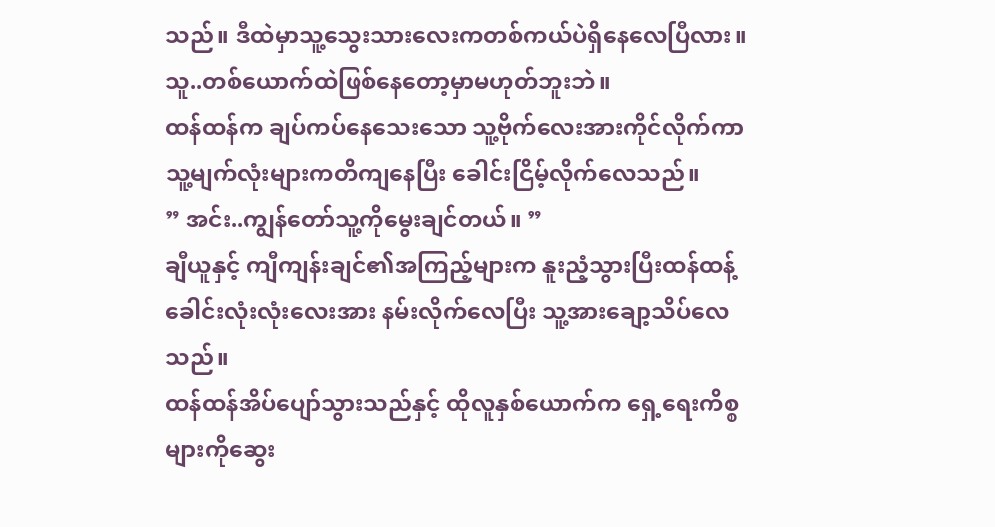သည်။ ဒီထဲမှာသူ့သွေးသားလေးကတစ်ကယ်ပဲရှိနေလေပြီလား။
သူ..တစ်ယောက်ထဲဖြစ်နေတော့မှာမဟုတ်ဘူးဘဲ။
ထန်ထန်က ချပ်ကပ်နေသေးသော သူ့ဗိုက်လေးအားကိုင်လိုက်ကာ သူ့မျက်လုံးများကတိကျနေပြီး ခေါင်းငြိမ့်လိုက်လေသည်။
” အင်း..ကျွန်တော်သူ့ကိုမွေးချင်တယ်။ ”
ချီယူနှင့် ကျီကျန်းချင်၏အကြည့်များက နူးညံ့သွားပြီးထန်ထန့်ခေါင်းလုံးလုံးလေးအား နမ်းလိုက်လေပြီး သူ့အားချော့သိပ်လေသည်။
ထန်ထန်အိပ်ပျော်သွားသည်နှင့် ထိုလူနှစ်ယောက်က ရှေ့ရေးကိစ္စများကိုဆွေး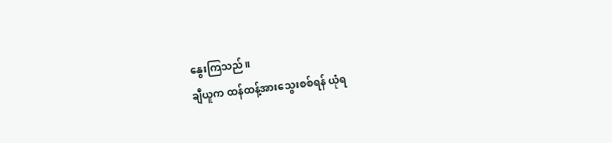နွေးကြသည်။
ချီယူက ထန်ထန့်အားသွေးစစ်ရန် ယုံရ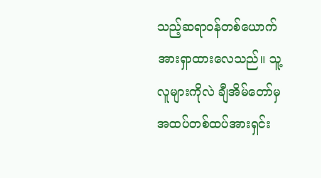သည့်ဆရာဝန်တစ်ယောက်အားရှာထားလေသည်။ သူ့လူများကိုလဲ ချီအိမ်တော်မှအထပ်တစ်ထပ်အားရှင်း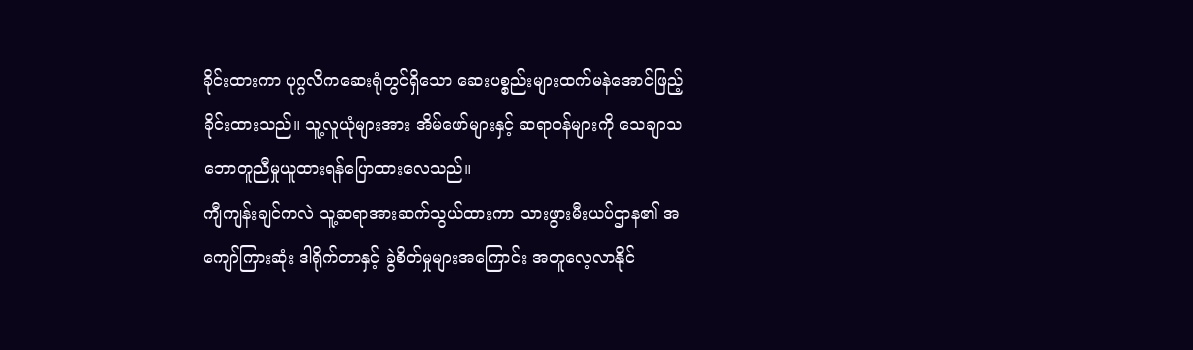ခိုင်းထားကာ ပုဂ္ဂလိကဆေးရုံတွင်ရှိသော ဆေးပစ္စည်းများထက်မနဲအောင်ဖြည့်ခိုင်းထားသည်။ သူ့လူယုံများအား အိမ်ဖော်များနှင့် ဆရာဝန်များကို သေချာသဘောတူညီမှုယူထားရန်ပြောထားလေသည်။
ကျီကျန်းချင်ကလဲ သူ့ဆရာအားဆက်သွယ်ထားကာ သားဖွားမီးယပ်ဌာန၏ အကျော်ကြားဆုံး ဒါရိုက်တာနှင့် ခွဲစိတ်မှုများအကြောင်း အတူလေ့လာနိုင်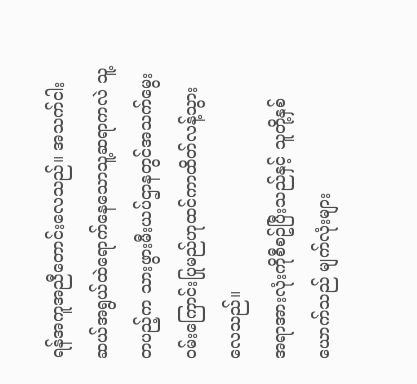ရန်အကူအညီတောင်းလေသည်။ အသက်ငါးဆယ်အရွယ်ထဲရောက်နေသောသူ့ဆရာကလဲ သူ့တပည့်က သားဖွားမီးယပ်ဌာနတွင်အသက်မွေးဝမ်းကြောင်းပြုမည်ဟုထင်ကာထိတ်လန့်သွားလေသည်။
အရာအားလုံးကိုစီစဥ်ပြီးသည်နှင့် သူတို့နှစ်ယောက်သည် မျက်လုံးများ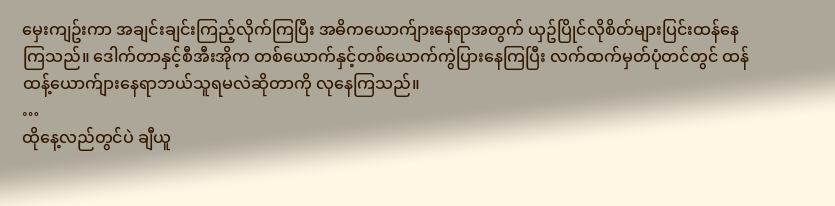မှေးကျဥ်းကာ အချင်းချင်းကြည့်လိုက်ကြပြီး အဓိကယောက်ျားနေရာအတွက် ယှဥ်ပြိုင်လိုစိတ်များပြင်းထန်နေကြသည်။ ဒေါက်တာနှင့်စီအီးအိုက တစ်ယောက်နှင့်တစ်ယောက်ကွဲပြားနေကြပြီး လက်ထက်မှတ်ပုံတင်တွင် ထန်ထန့်ယောက်ျားနေရာဘယ်သူရမလဲဆိုတာကို လုနေကြသည်။
…
ထိုနေ့လည်တွင်ပဲ ချီယူ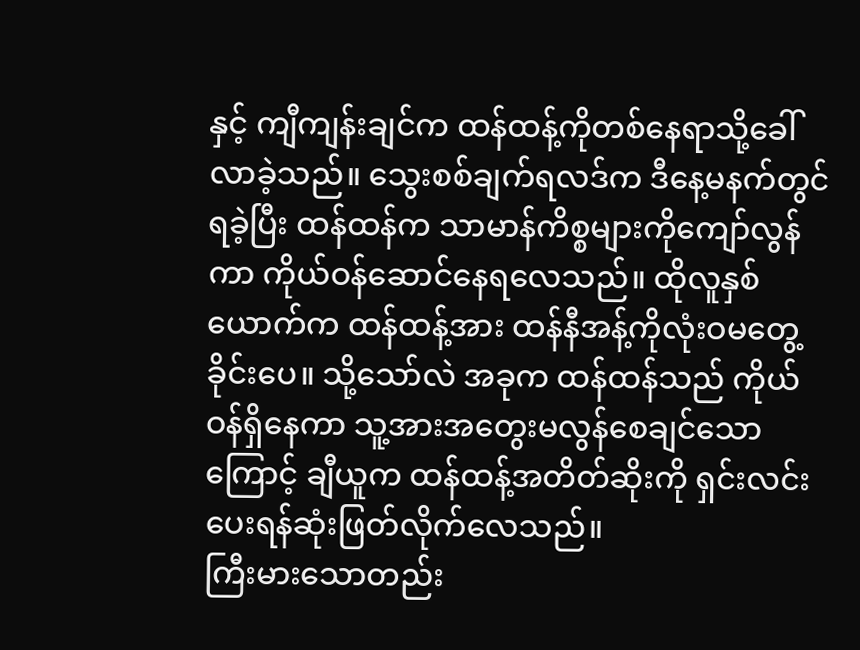နှင့် ကျီကျန်းချင်က ထန်ထန့်ကိုတစ်နေရာသို့ခေါ်လာခဲ့သည်။ သွေးစစ်ချက်ရလဒ်က ဒီနေ့မနက်တွင်ရခဲ့ပြီး ထန်ထန်က သာမာန်ကိစ္စများကိုကျော်လွန်ကာ ကိုယ်ဝန်ဆောင်နေရလေသည်။ ထိုလူနှစ်ယောက်က ထန်ထန့်အား ထန်နီအန့်ကိုလုံးဝမတွေ့ခိုင်းပေ။ သို့သော်လဲ အခုက ထန်ထန်သည် ကိုယ်ဝန်ရှိနေကာ သူ့အားအတွေးမလွန်စေချင်သောကြောင့် ချီယူက ထန်ထန့်အတိတ်ဆိုးကို ရှင်းလင်းပေးရန်ဆုံးဖြတ်လိုက်လေသည်။
ကြီးမားသောတည်း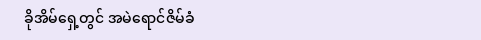ခိုအိမ်ရှေ့တွင် အမဲရောင်ဇိမ်ခံ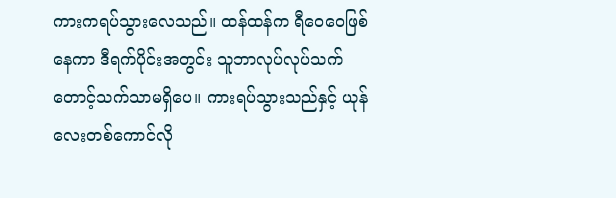ကားကရပ်သွားလေသည်။ ထန်ထန်က ရီဝေဝေဖြစ်နေကာ ဒီရက်ပိုင်းအတွင်း သူဘာလုပ်လုပ်သက်တောင့်သက်သာမရှိပေ။ ကားရပ်သွားသည်နှင့် ယုန်လေးတစ်ကောင်လို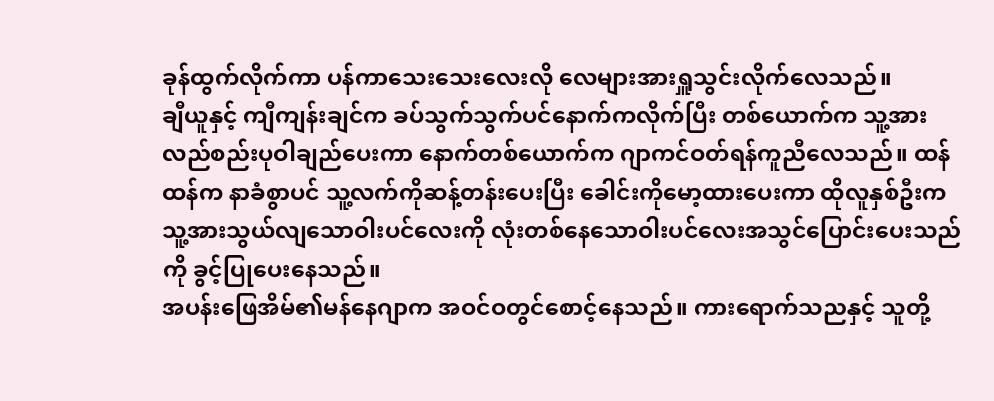ခုန်ထွက်လိုက်ကာ ပန်ကာသေးသေးလေးလို လေများအားရှူသွင်းလိုက်လေသည်။
ချီယူနှင့် ကျီကျန်းချင်က ခပ်သွက်သွက်ပင်နောက်ကလိုက်ပြီး တစ်ယောက်က သူ့အားလည်စည်းပုဝါချည်ပေးကာ နောက်တစ်ယောက်က ဂျာကင်ဝတ်ရန်ကူညီလေသည်။ ထန်ထန်က နာခံစွာပင် သူ့လက်ကိုဆန့်တန်းပေးပြီး ခေါင်းကိုမော့ထားပေးကာ ထိုလူနှစ်ဦးက သူ့အားသွယ်လျသောဝါးပင်လေးကို လုံးတစ်နေသောဝါးပင်လေးအသွင်ပြောင်းပေးသည်ကို ခွင့်ပြုပေးနေသည်။
အပန်းဖြေအိမ်၏မန်နေဂျာက အဝင်ဝတွင်စောင့်နေသည်။ ကားရောက်သညနှင့် သူတို့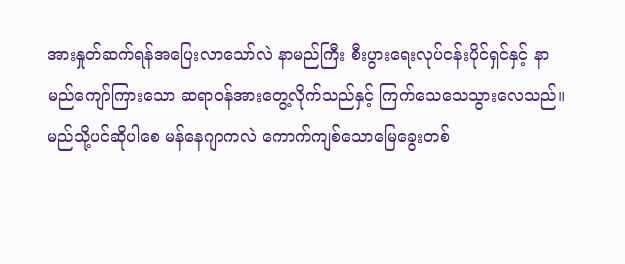အားနှုတ်ဆက်ရန်အပြေးလာသော်လဲ နာမည်ကြီး စီးပွားရေးလုပ်ငန်းပိုင်ရှင်နှင့် နာမည်ကျော်ကြားသော ဆရာဝန်အားတွေ့လိုက်သည်နှင့် ကြက်သေသေသွားလေသည်။
မည်သို့ပင်ဆိုပါစေ မန်နေဂျာကလဲ ကောက်ကျစ်သောမြေခွေးတစ်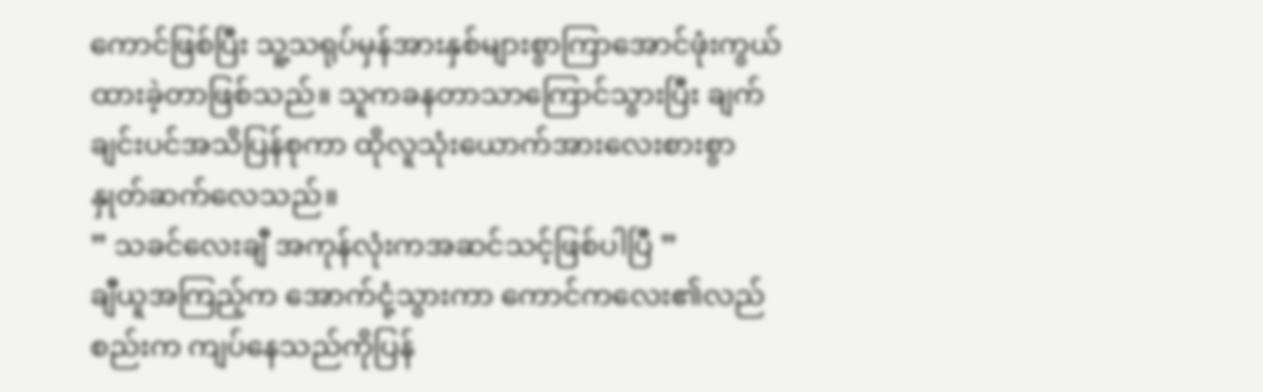ကောင်ဖြစ်ပြီး သူ့သရုပ်မှန်အားနှစ်များစွာကြာအောင်ဖုံးကွယ်ထားခဲ့တာဖြစ်သည်။ သူကခနတာသာကြောင်သွားပြီး ချက်ချင်းပင်အသိပြန်စုကာ ထိုလူသုံးယောက်အားလေးစားစွာ နှုတ်ဆက်လေသည်။
” သခင်လေးချီ အကုန်လုံးကအဆင်သင့်ဖြစ်ပါပြီ ”
ချီယူအကြည့်က အောက်ငုံ့သွားကာ ကောင်ကလေး၏လည်စည်းက ကျပ်နေသည်ကိုပြန်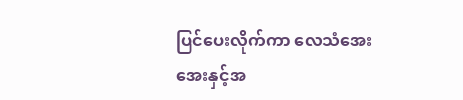ပြင်ပေးလိုက်ကာ လေသံအေးအေးနှင့်အ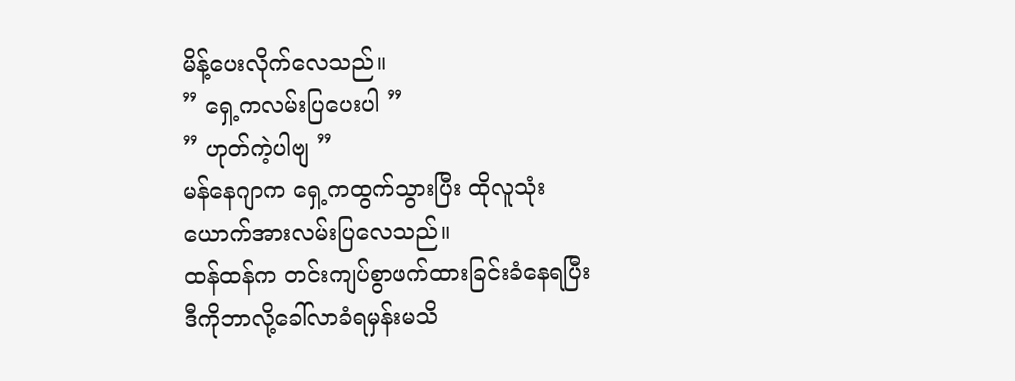မိန့်ပေးလိုက်လေသည်။
” ရှေ့ကလမ်းပြပေးပါ ”
” ဟုတ်ကဲ့ပါဗျ ”
မန်နေဂျာက ရှေ့ကထွက်သွားပြီး ထိုလူသုံးယောက်အားလမ်းပြလေသည်။
ထန်ထန်က တင်းကျပ်စွာဖက်ထားခြင်းခံနေရပြီး ဒီကိုဘာလို့ခေါ်လာခံရမှန်းမသိ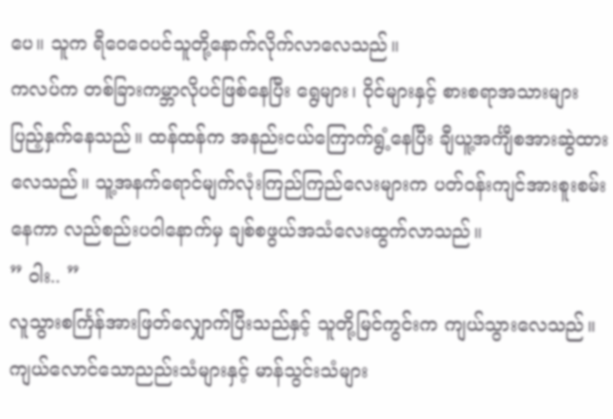ပေ။ သူက ရီဝေဝေပင်သူတို့နောက်လိုက်လာလေသည်။
ကလပ်က တစ်ခြားကမ္ဘာလိုပင်ဖြစ်နေပြီး ရွေများ၊ ဝိုင်များနှင့် စားစရာအသားများပြည့်နှက်နေသည်။ ထန်ထန်က အနည်းငယ်ကြောက်ရွံ့နေပြီး ချီယူ့အင်္ကျီစအားဆွဲထားလေသည်။ သူ့အနက်ရောင်မျက်လုံးကြည်ကြည်လေးများက ပတ်ဝန်းကျင်အားစူးစမ်းနေကာ လည်စည်းပဝါနောက်မှ ချစ်စဖွယ်အသံလေးထွက်လာသည်။
” ဝါး.. ”
လူသွားစင်္ကြန်အားဖြတ်လျှောက်ပြီးသည်နှင့် သူတို့မြင်ကွင်းက ကျယ်သွားလေသည်။ ကျယ်လောင်သောညည်းသံများနှင့် မာန်သွင်းသံများ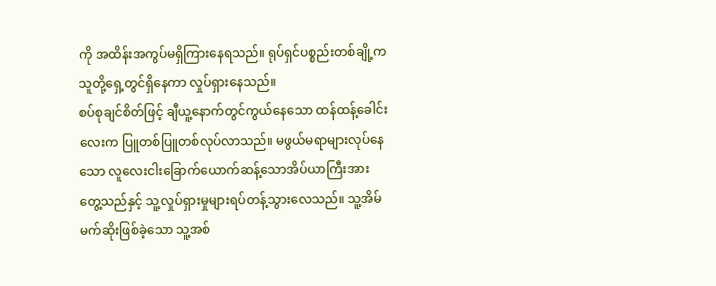ကို အထိန်းအကွပ်မရှိကြားနေရသည်။ ရုပ်ရှင်ပစ္စည်းတစ်ချို့က သူတို့ရှေ့တွင်ရှိနေကာ လှုပ်ရှားနေသည်။
စပ်စုချင်စိတ်ဖြင့် ချီယူ့နောက်တွင်ကွယ်နေသော ထန်ထန့်ခေါင်းလေးက ပြူတစ်ပြူတစ်လုပ်လာသည်။ မဖွယ်မရာများလုပ်နေသော လူလေးငါးခြောက်ယောက်ဆန့်သောအိပ်ယာကြီးအားတွေ့သည်နှင့် သူ့လှုပ်ရှားမှုများရပ်တန့်သွားလေသည်။ သူ့အိမ်မက်ဆိုးဖြစ်ခဲ့သော သူ့အစ်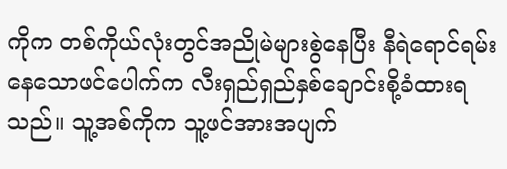ကိုက တစ်ကိုယ်လုံးတွင်အညိုမဲများစွဲနေပြီး နီရဲရောင်ရမ်းနေသောဖင်ပေါက်က လီးရှည်ရှည်နှစ်ချောင်းစို့ခံထားရသည်။ သူ့အစ်ကိုက သူ့ဖင်အားအပျက်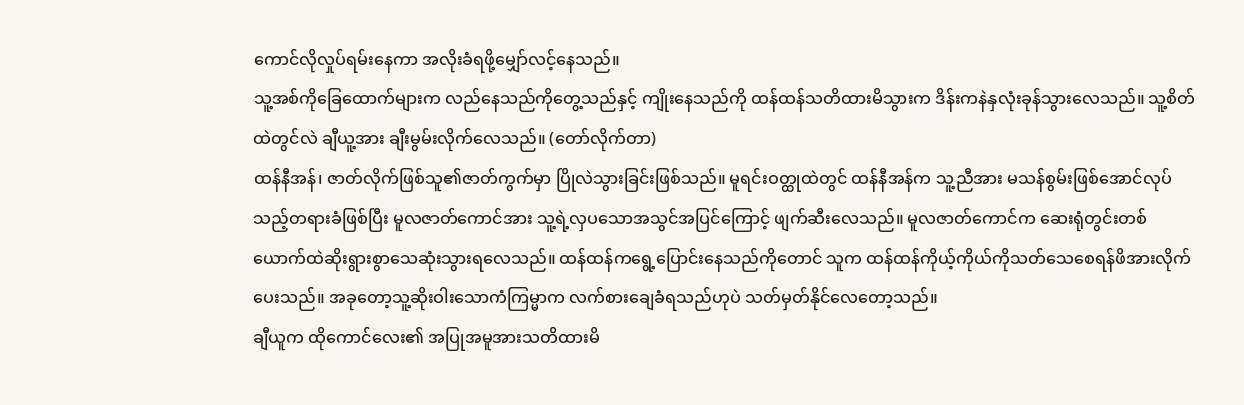ကောင်လိုလှုပ်ရမ်းနေကာ အလိုးခံရဖို့မျှော်လင့်နေသည်။
သူ့အစ်ကိုခြေထောက်များက လည်နေသည်ကိုတွေ့သည်နှင့် ကျိုးနေသည်ကို ထန်ထန်သတိထားမိသွားက ဒိန်းကနဲနှလုံးခုန်သွားလေသည်။ သူ့စိတ်ထဲတွင်လဲ ချီယူ့အား ချီးမွမ်းလိုက်လေသည်။ (တော်လိုက်တာ)
ထန်နီအန်၊ ဇာတ်လိုက်ဖြစ်သူ၏ဇာတ်ကွက်မှာ ပြိုလဲသွားခြင်းဖြစ်သည်။ မူရင်းဝတ္ထုထဲတွင် ထန်နီအန်က သူ့ညီအား မသန်စွမ်းဖြစ်အောင်လုပ်သည့်တရားခံဖြစ်ပြီး မူလဇာတ်ကောင်အား သူ့ရဲ့လှပသောအသွင်အပြင်ကြောင့် ဖျက်ဆီးလေသည်။ မူလဇာတ်ကောင်က ဆေးရုံတွင်းတစ်ယောက်ထဲဆိုးရွားစွာသေဆုံးသွားရလေသည်။ ထန်ထန်ကရွေ့ပြောင်းနေသည်ကိုတောင် သူက ထန်ထန်ကိုယ့်ကိုယ်ကိုသတ်သေစေရန်ဖိအားလိုက်ပေးသည်။ အခုတော့သူ့ဆိုးဝါးသောကံကြမ္မာက လက်စားချေခံရသည်ဟုပဲ သတ်မှတ်နိုင်လေတော့သည်။
ချီယူက ထိုကောင်လေး၏ အပြုအမူအားသတိထားမိ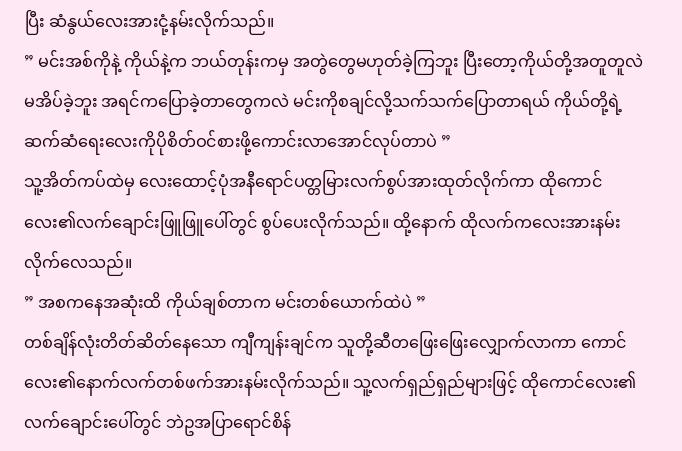ပြီး ဆံနွယ်လေးအားငုံ့နမ်းလိုက်သည်။
” မင်းအစ်ကိုနဲ့ ကိုယ်နဲ့က ဘယ်တုန်းကမှ အတွဲတွေမဟုတ်ခဲ့ကြဘူး ပြီးတော့ကိုယ်တို့အတူတူလဲမအိပ်ခဲ့ဘူး အရင်ကပြောခဲ့တာတွေကလဲ မင်းကိုစချင်လို့သက်သက်ပြောတာရယ် ကိုယ်တို့ရဲ့ဆက်ဆံရေးလေးကိုပိုစိတ်ဝင်စားဖို့ကောင်းလာအောင်လုပ်တာပဲ ”
သူ့အိတ်ကပ်ထဲမှ လေးထောင့်ပုံအနီရောင်ပတ္တမြားလက်စွပ်အားထုတ်လိုက်ကာ ထိုကောင်လေး၏လက်ချောင်းဖြူဖြူပေါ်တွင် စွပ်ပေးလိုက်သည်။ ထို့နောက် ထိုလက်ကလေးအားနမ်းလိုက်လေသည်။
” အစကနေအဆုံးထိ ကိုယ်ချစ်တာက မင်းတစ်ယောက်ထဲပဲ ”
တစ်ချိန်လုံးတိတ်ဆိတ်နေသော ကျီကျန်းချင်က သူတို့ဆီတဖြေးဖြေးလျှောက်လာကာ ကောင်လေး၏နောက်လက်တစ်ဖက်အားနမ်းလိုက်သည်။ သူ့လက်ရှည်ရှည်များဖြင့် ထိုကောင်လေး၏လက်ချောင်းပေါ်တွင် ဘဲဥအပြာရောင်စိန်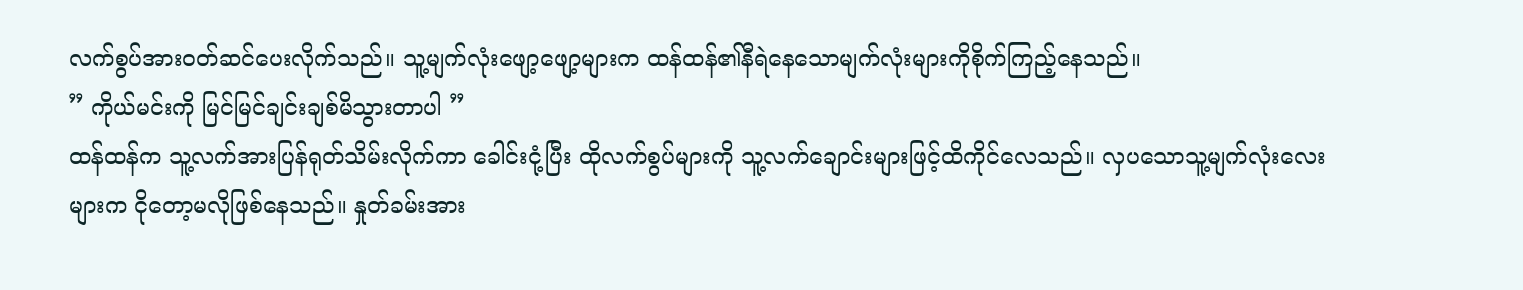လက်စွပ်အားဝတ်ဆင်ပေးလိုက်သည်။ သူ့မျက်လုံးဖျော့ဖျော့များက ထန်ထန်၏နီရဲနေသောမျက်လုံးများကိုစိုက်ကြည့်နေသည်။
” ကိုယ်မင်းကို မြင်မြင်ချင်းချစ်မိသွားတာပါ ”
ထန်ထန်က သူ့လက်အားပြန်ရုတ်သိမ်းလိုက်ကာ ခေါင်းငုံ့ပြီး ထိုလက်စွပ်များကို သူ့လက်ချောင်းများဖြင့်ထိကိုင်လေသည်။ လှပသောသူ့မျက်လုံးလေးများက ငိုတော့မလိုဖြစ်နေသည်။ နှုတ်ခမ်းအား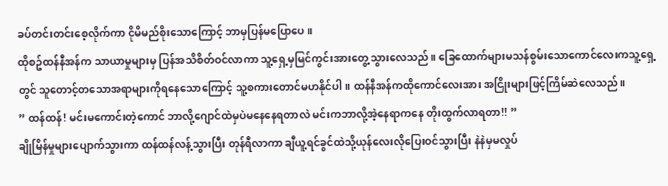ခပ်တင်းတင်းစေ့လိုက်ကာ ငိုမိမည်စိုးသောကြောင့် ဘာမှပြန်မပြောပေ။
ထိုစဥ်ထန်နီအန်က သာယာမှုများမှ ပြန်အသိစိတ်ဝင်လာကာ သူ့ရှေ့မှမြင်ကွင်းအားတွေ့သွားလေသည်။ ခြေထောက်များမသန်စွမ်းသောကောင်လေးကသူ့ရှေ့တွင် သူတောင့်တသောအရာများကိုရနေသောကြောင့် သူ့စကားတောင်မဟနိုင်ပါ။ ထန်နီအန်ကထိုကောင်လေးအား အငြိုးများဖြင့်ကြိမ်ဆဲလေသည်။
” ထန်ထန်! မင်းမကောင်းတဲ့ကောင် ဘာလို့ဂျောင်ထဲမှပဲမနေနေရတာလဲ မင်းကဘာလို့အဲ့နေရာကနေ တိုးထွက်လာရတာ!! ”
ချိုမြိန်မှုများပျောက်သွားကာ ထန်ထန်လန့်သွားပြီး တုန်ရီလာကာ ချီယူ့ရင်ခွင်ထဲသို့ယုန်လေးလိုပြေးဝင်သွားပြီး နဲနဲမှမလှုပ်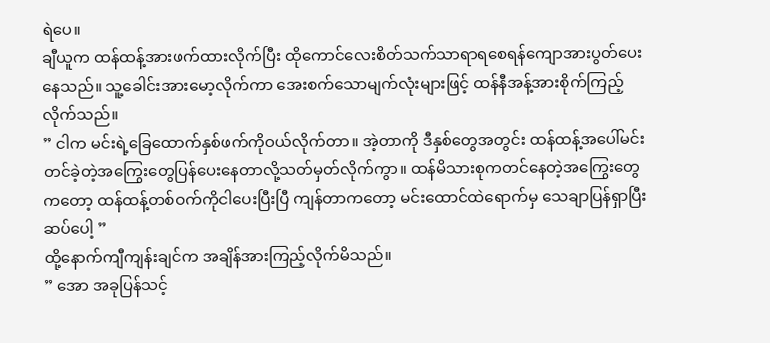ရဲပေ။
ချီယူက ထန်ထန့်အားဖက်ထားလိုက်ပြီး ထိုကောင်လေးစိတ်သက်သာရာရစေရန်ကျောအားပွတ်ပေးနေသည်။ သူ့ခေါင်းအားမော့လိုက်ကာ အေးစက်သောမျက်လုံးများဖြင့် ထန်နီအန့်အားစိုက်ကြည့်လိုက်သည်။
” ငါက မင်းရဲ့ခြေထောက်နှစ်ဖက်ကိုဝယ်လိုက်တာ။ အဲ့တာကို ဒီနှစ်တွေအတွင်း ထန်ထန့်အပေါ်မင်းတင်ခဲ့တဲ့အကြွေးတွေပြန်ပေးနေတာလို့သတ်မှတ်လိုက်ကွာ။ ထန်မိသားစုကတင်နေတဲ့အကြွေးတွေကတော့ ထန်ထန့်တစ်ဝက်ကိုငါပေးပြီးပြီ ကျန်တာကတော့ မင်းထောင်ထဲရောက်မှ သေချာပြန်ရှာပြီးဆပ်ပေါ့ ”
ထို့နောက်ကျီကျန်းချင်က အချိန်အားကြည့်လိုက်မိသည်။
” အော အခုပြန်သင့်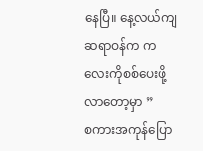နေပြီ။ နေ့လယ်ကျ ဆရာဝန်က ကလေးကိုစစ်ပေးဖို့လာတော့မှာ ”
စကားအကုန်ပြော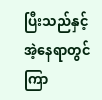ပြီးသည်နှင့် အဲ့နေရာတွင်ကြာ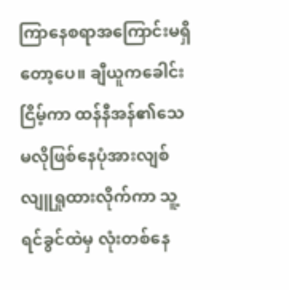ကြာနေစရာအကြောင်းမရှိတော့ပေ။ ချီယူကခေါင်းငြိမ့်ကာ ထန်နီအန်၏သေမလိုဖြစ်နေပုံအားလျစ်လျူရှုထားလိုက်ကာ သူ့ရင်ခွင်ထဲမှ လုံးတစ်နေ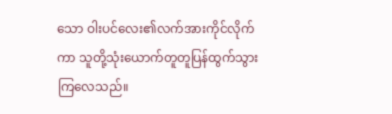သော ဝါးပင်လေး၏လက်အားကိုင်လိုက်ကာ သူတို့သုံးယောက်တူတူပြန်ထွက်သွားကြလေသည်။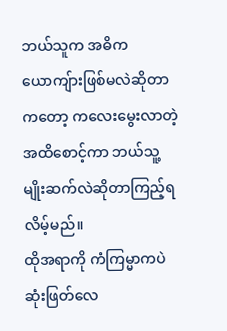ဘယ်သူက အဓိကယောကျ်ားဖြစ်မလဲဆိုတာကတော့ ကလေးမွေးလာတဲ့အထိစောင့်ကာ ဘယ်သူ့မျိုးဆက်လဲဆိုတာကြည့်ရလိမ့်မည်။
ထိုအရာကို ကံကြမ္မာကပဲဆုံးဖြတ်လေ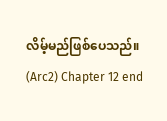လိမ့်မည်ဖြစ်ပေသည်။
(Arc2) Chapter 12 end